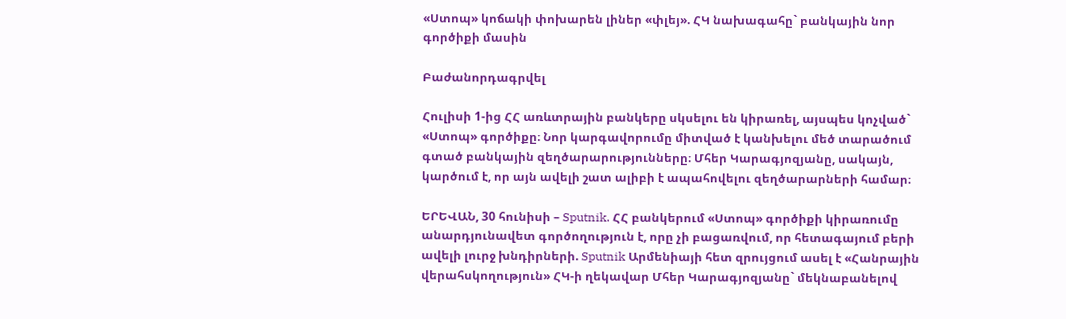«Ստոպ» կոճակի փոխարեն լիներ «փլեյ». ՀԿ նախագահը` բանկային նոր գործիքի մասին

Բաժանորդագրվել

Հուլիսի 1-ից ՀՀ առևտրային բանկերը սկսելու են կիրառել, այսպես կոչված` «Ստոպ» գործիքը։ Նոր կարգավորումը միտված է կանխելու մեծ տարածում գտած բանկային զեղծարարությունները։ Մհեր Կարագյոզյանը, սակայն, կարծում է, որ այն ավելի շատ ալիբի է ապահովելու զեղծարարների համար։

ԵՐԵՎԱՆ, 30 հունիսի – Sputnik. ՀՀ բանկերում «Ստոպ» գործիքի կիրառումը անարդյունավետ գործողություն է, որը չի բացառվում, որ հետագայում բերի ավելի լուրջ խնդիրների. Sputnik Արմենիայի հետ զրույցում ասել է «Հանրային վերահսկողություն» ՀԿ-ի ղեկավար Մհեր Կարագյոզյանը` մեկնաբանելով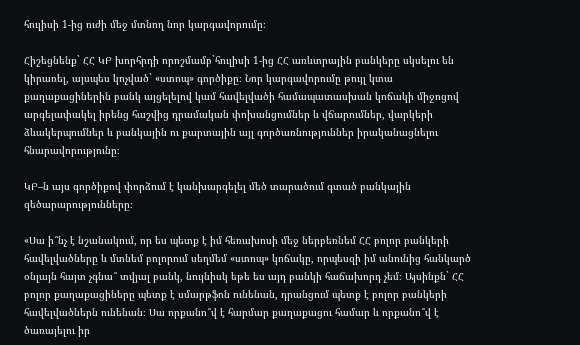հուլիսի 1-ից ուժի մեջ մտնող նոր կարգավորումը։

Հիշեցնենք` ՀՀ ԿԲ խորհրդի որոշմամբ`հուլիսի 1-ից ՀՀ առևտրային բանկերը սկսելու են կիրառել, այսպես կոչված` «ստոպ» գործիքը։ Նոր կարգավորումը թույլ կտա քաղաքացիներին բանկ այցելելով կամ հավելվածի համապատասխան կոճակի միջոցով արգելափակել իրենց հաշվից դրամական փոխանցումներ և վճարումներ, վարկերի ձևակերպումներ և բանկային ու քարտային այլ գործառնություններ իրականացնելու հնարավորությունը։

ԿԲ–ն այս գործիքով փորձում է կանխարգելել մեծ տարածում գտած բանկային զեծարարությունները։

«Սա ի՞նչ է նշանակում, որ ես պետք է իմ հեռախոսի մեջ ներբեռնեմ ՀՀ բոլոր բանկերի հավելվածները և մտնեմ բոլորում սեղմեմ «ստոպ» կոճակը, որպեսզի իմ անունից հանկարծ օնլայն հայտ չգնա՞ տվյալ բանկ, նույնիսկ եթե ես այդ բանկի հաճախորդ չեմ։ Այսինքն` ՀՀ բոլոր քաղաքացիները պետք է սմարթֆոն ունենան, դրանցում պետք է բոլոր բանկերի հավելվածներն ունենան։ Սա որքանո՞վ է հարմար քաղաքացու համար և որքանո՞վ է ծառայելու իր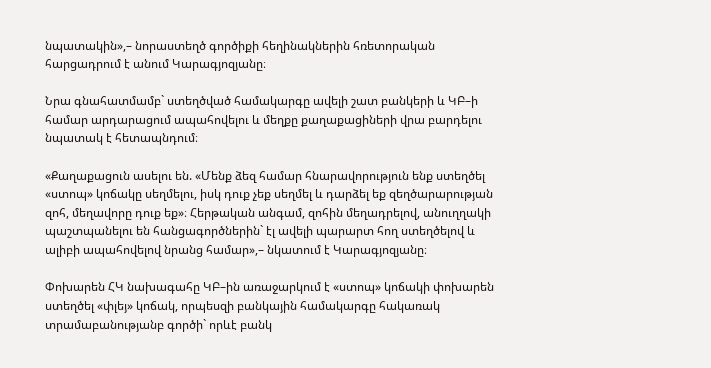նպատակին»,– նորաստեղծ գործիքի հեղինակներին հռետորական հարցադրում է անում Կարագյոզյանը։

Նրա գնահատմամբ` ստեղծված համակարգը ավելի շատ բանկերի և ԿԲ–ի համար արդարացում ապահովելու և մեղքը քաղաքացիների վրա բարդելու նպատակ է հետապնդում։

«Քաղաքացուն ասելու են. «Մենք ձեզ համար հնարավորություն ենք ստեղծել «ստոպ» կոճակը սեղմելու, իսկ դուք չեք սեղմել և դարձել եք զեղծարարության զոհ, մեղավորը դուք եք»։ Հերթական անգամ, զոհին մեղադրելով, անուղղակի պաշտպանելու են հանցագործներին` էլ ավելի պարարտ հող ստեղծելով և ալիբի ապահովելով նրանց համար»,– նկատում է Կարագյոզյանը։

Փոխարեն ՀԿ նախագահը ԿԲ–ին առաջարկում է «ստոպ» կոճակի փոխարեն ստեղծել «փլեյ» կոճակ, որպեսզի բանկային համակարգը հակառակ տրամաբանությանբ գործի` որևէ բանկ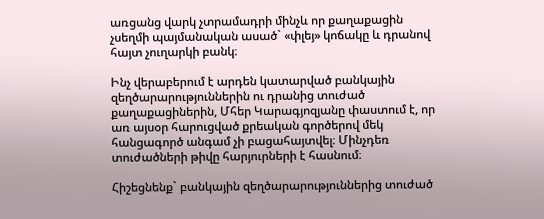առցանց վարկ չտրամադրի մինչև որ քաղաքացին չսեղմի պայմանական ասած` «փլեյ» կոճակը և դրանով հայտ չուղարկի բանկ։

Ինչ վերաբերում է արդեն կատարված բանկային զեղծարարություններին ու դրանից տուժած քաղաքացիներին, Մհեր Կարագյոզյանը փաստում է, որ առ այսօր հարուցված քրեական գործերով մեկ հանցագործ անգամ չի բացահայտվել։ Մինչդեռ տուժածների թիվը հարյուրների է հասնում։

Հիշեցնենք` բանկային զեղծարարություններից տուժած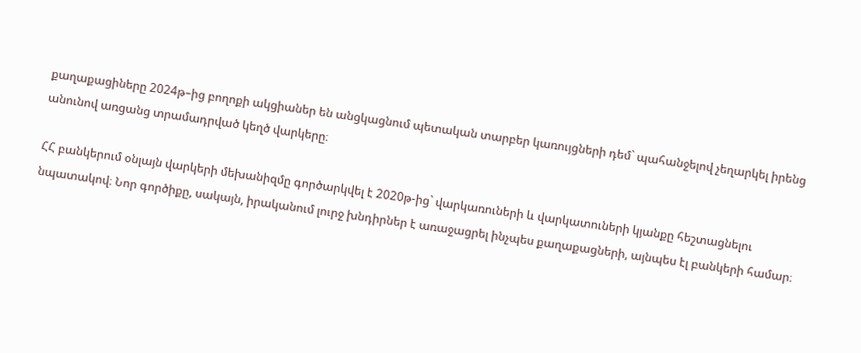քաղաքացիները 2024թ–ից բողոքի ակցիաներ են անցկացնում պետական տարբեր կառույցների դեմ` պահանջելով չեղարկել իրենց անունով առցանց տրամադրված կեղծ վարկերը։

ՀՀ բանկերում օնլայն վարկերի մեխանիզմը գործարկվել է 2020թ-ից` վարկառուների և վարկատուների կյանքը հեշտացնելու նպատակով։ Նոր գործիքը, սակայն, իրականում լուրջ խնդիրներ է առաջացրել ինչպես քաղաքացների, այնպես էլ բանկերի համար։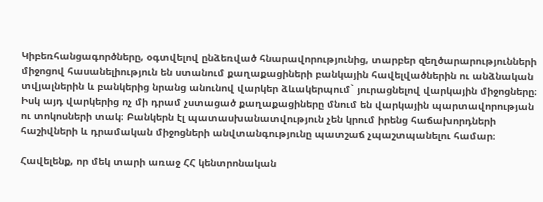Կիբեռհանցագործները, օգտվելով ընձեռված հնարավորությունից, տարբեր զեղծարարությունների միջոցով հասանելիություն են ստանում քաղաքացիների բանկային հավելվածներին ու անձնական տվյալներին և բանկերից նրանց անունով վարկեր ձևակերպում` յուրացնելով վարկային միջոցները։ Իսկ այդ վարկերից ոչ մի դրամ չստացած քաղաքացիները մնում են վարկային պարտավորության ու տոկոսների տակ։ Բանկերն էլ պատասխանատվություն չեն կրում իրենց հաճախորդների հաշիվների և դրամական միջոցների անվտանգությունը պատշաճ չպաշտպանելու համար։

Հավելենք, որ մեկ տարի առաջ ՀՀ կենտրոնական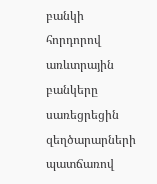բանկի հորդորով առևտրային բանկերը սառեցրեցին զեղծարարների պատճառով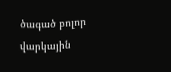ծագած բոլոր վարկային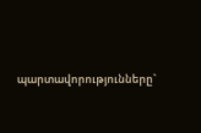պարտավորությունները`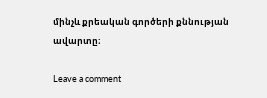մինչև քրեական գործերի քննության ավարտը։

Leave a comment